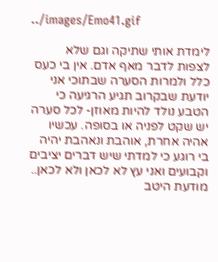../images/Emo41.gif

לימדת אותי שתיקה וגם שלא לצפות לדבר מאף אדם. אין בי כעס כלל ולמרות הסערה שבתוכי אני יודעת שבקרוב תגיע הרגיעה כי הטבע נולד להיות מאוזן- לכל סערה יש שקט לפניה או בסופה. עכשיו אהיה אחרת, אוהבת ונאהבת יהיה בי רוגע כי למדתי שיש דברים יציבים וקבועים ואני עץ לא לכאן ולא לכאן.. מודעת היטב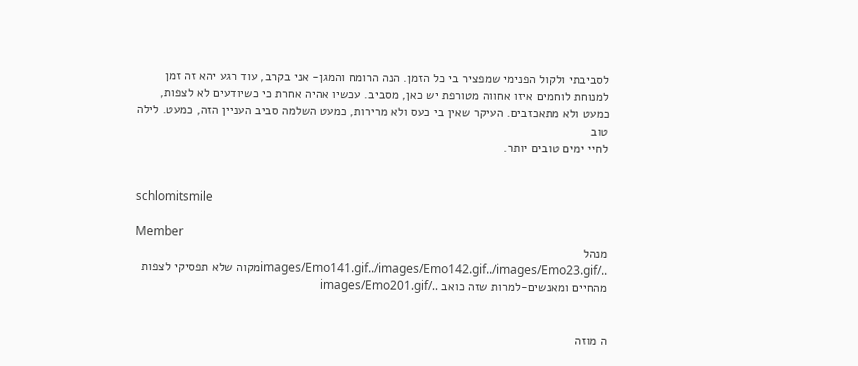לסביבתי ולקול הפנימי שמפציר בי כל הזמן. הנה הרומח והמגן- אני בקרב, עוד רגע יהא זה זמן למנוחת לוחמים איזו אחווה מטורפת יש כאן, מסביב. עכשיו אהיה אחרת כי כשיודעים לא לצפות, כמעט ולא מתאכזבים. העיקר שאין בי כעס ולא מרירות, כמעט השלמה סביב העניין הזה, כמעט. לילה טוב
לחיי ימים טובים יותר.


schlomitsmile

Member
מנהל
../images/Emo141.gif../images/Emo142.gif../images/Emo23.gifמקוה שלא תפסיקי לצפות מהחיים ומאנשים-למרות שזה כואב ../images/Emo201.gif


ה מוזה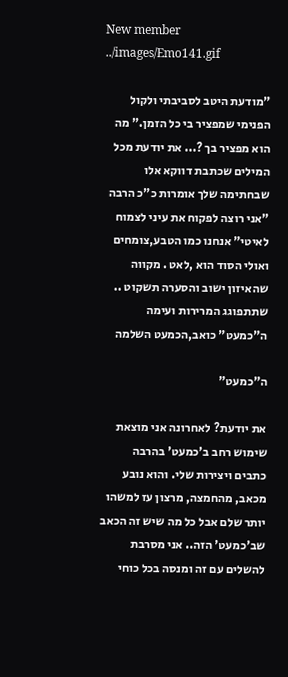New member
../images/Emo141.gif

"מודעת היטב לסביבתי ולקול הפנימי שמפציר בי כל הזמן." מה הוא מפציר בך ?... את יודעת מכל המילים שכתבת דווקא אלו שבחתימה שלך אומרות כ"כ הרבה "אני רוצה לפקוח את עיני לצמוח לאיטי" אנחנו כמו הטבע,צומחים ואולי הסוד הוא ,לאט . מקווה שהאיזון ישוב והסערה תשקוט .. שתתפוגג המרירות ועימה ה"כמעט" כואב,הכמעט השלמה

ה"כמעט"

את יודעת? לאחרונה אני מוצאת שימוש רחב ב'כמעט' בהרבה כתבים ויצירות שלי. והוא נובע מכאב, מהחמצה, מרצון עז למשהו יותר שלם אבל כל מה שיש זה הכאב שב'כמעט' הזה.. אני מסרבת להשלים עם זה ומנסה בכל כוחי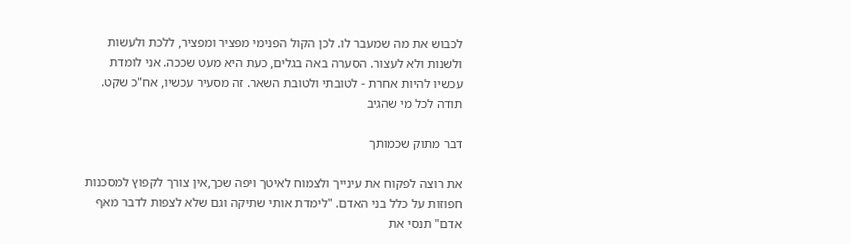לכבוש את מה שמעבר לו. לכן הקול הפנימי מפציר ומפציר, ללכת ולעשות ולשנות ולא לעצור. הסערה באה בגלים, כעת היא מעט שככה. אני לומדת עכשיו להיות אחרת - לטובתי ולטובת השאר. זה מסעיר עכשיו, אח"כ שקט. תודה לכל מי שהגיב

דבר מתוק שכמותך

את רוצה לפקוח את עינייך ולצמוח לאיטך ויפה שכך,אין צורך לקפוץ למסכנות חפוזות על כלל בני האדם. "לימדת אותי שתיקה וגם שלא לצפות לדבר מאף אדם" תנסי את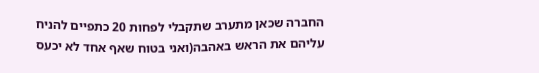החברה שכאן מתערב שתקבלי לפחות 20 כתפיים להניח עליהם את הראש באהבה(ואני בטוח שאף אחד לא יכעס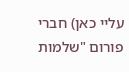עליי כאן) חברי פורום "שלמות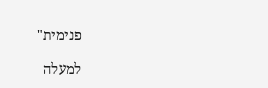פנימית"

למעלה